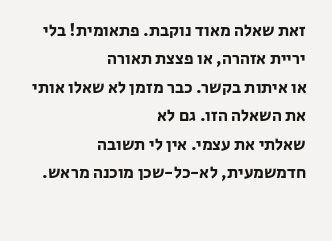זאת שאלה מאוד נוקבת. פתאומית! בלי יריית אזהרה, או פצצת תאורה
או איתות בקשר. כבר מזמן לא שאלו אותי את השאלה הזו. גם לא
שאלתי את עצמי. אין לי תשובה חדמשמעית, לא-כל-שכן מוכנה מראש.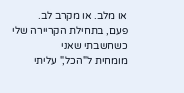או מלב. או מקרב לב.
פעם, בתחילת הקריירה שלי כשחשבתי שאני
מומחית ל"הכל," עליתי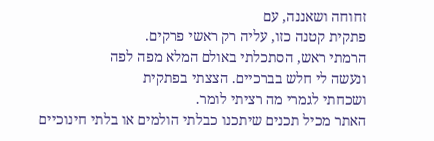זחוחה ושאננה, עם
פתקית קטנה כזו, עליה רק ראשי פרקים.
הרמתי ראש, הסתכלתי באולם המלא מפה לפה
ונעשה לי חלש בברכיים. הצצתי בפתקית
ושכחתי לגמרי מה רציתי לומר.
האתר מכיל תכנים שיתכנו כבלתי הולמים או בלתי חינוכיים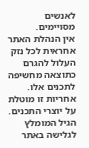לאנשים מסויימים.
אין הנהלת האתר אחראית לכל נזק העלול להגרם כתוצאה מחשיפה לתכנים אלו.
אחריות זו מוטלת על יוצרי התכנים. הגיל המומלץ לגלישה באתר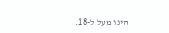הינו מעל ל-18.